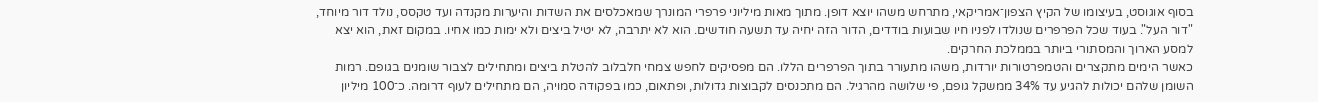בסוף אוגוסט, בעיצומו של הקיץ הצפון־אמריקאי, מתרחש משהו יוצא דופן. מתוך מאות מיליוני פרפרי המונרך שמאכלסים את השדות והיערות מקנדה ועד טקסס, נולד דור מיוחד, "דור העל". בעוד שכל הפרפרים שנולדו לפניו חיו שבועות בודדים, הדור הזה יחיה עד תשעה חודשים. הוא לא יתרבה, לא יטיל ביצים ולא ימות כמו אחיו. במקום זאת, הוא יצא למסע הארוך והמסתורי ביותר בממלכת החרקים.
כאשר הימים מתקצרים והטמפרטורות יורדות, משהו מתעורר בתוך הפרפרים הללו. הם מפסיקים לחפש צמחי חלבלוב להטלת ביצים ומתחילים לצבור שומנים בגופם. רמות השומן שלהם יכולות להגיע עד 34% ממשקל גופם, פי שלושה מהרגיל. הם מתכנסים לקבוצות גדולות, ופתאום, כמו בפקודה סמויה, הם מתחילים לעוף דרומה. כ־100 מיליון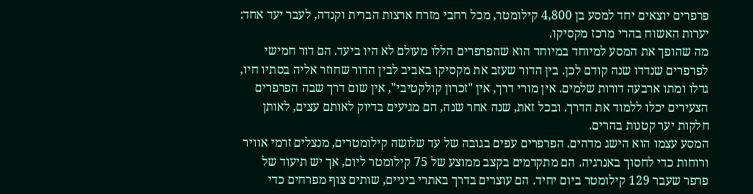פרפרים יוצאים יחד למסע בן 4,800 קילומטר, מכל רחבי מזרח ארצות הברית וקנדה, לעבר יעד אחד: יערות האשוח בהרי מרכז מקסיקו.
מה שהופך את המסע למיוחד במיוחד הוא שהפרפרים הללו מעולם לא היו ביעד. הם דור חמישי לפרפרים שנדדו שנה קודם לכן. בין הדור שעזב את מקסיקו באביב לבין הדור שחוזר אליה בסתיו חיו, גדלו ומתו ארבעה דורות שלמים. אין מורי דרך, אין "זכרון קולקטיבי", אין שום דרך שבה הפרפרים הצעירים יכלו ללמוד את הדרך. ובכל זאת, שנה אחר שנה, הם מגיעים בדיוק לאותם עצים, לאותן חלקות יער קטנות בהרים.
המסע עצמו הוא הישג מדהים. הפרפרים עפים בגובה של עד שלושה קילומטרים, מנצלים זרמי אוויר ורוחות כדי לחסוך באנרגיה. הם מתקדמים בקצב ממוצע של 75 קילומטר ליום, אך יש תיעוד של פרפר שעבר 129 קילומטר ביום יחיד. הם עוצרים בדרך באתרי ביניים, שותים צוף מפרחים כדי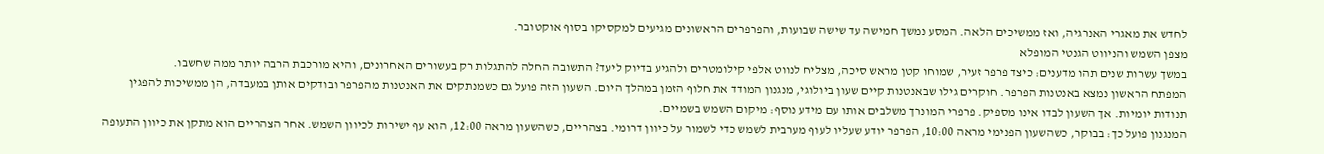לחדש את מאגרי האנרגיה, ואז ממשיכים הלאה. המסע נמשך חמישה עד שישה שבועות, והפרפרים הראשונים מגיעים למקסיקו בסוף אוקטובר.
מצפן השמש והניווט הגנטי המופלא
במשך עשרות שנים תהו מדענים: כיצד פרפר זעיר, שמוחו קטן מראש סיכה, מצליח לנווט אלפי קילומטרים ולהגיע בדיוק ליעד? התשובה החלה להתגלות רק בעשורים האחרונים, והיא מורכבת הרבה יותר ממה שחשבו.
המפתח הראשון נמצא באנטנות הפרפר. חוקרים גילו שבאנטנות קיים שעון ביולוגי, מנגנון המודד את חלוף הזמן במהלך היום. השעון הזה פועל גם כשמנתקים את האנטנות מהפרפר ובודקים אותן במעבדה, הן ממשיכות להפגין תנודות יומיות. אך השעון לבדו אינו מספיק. פרפרי המונרך משלבים אותו עם מידע נוסף: מיקום השמש בשמיים.
המנגנון פועל כך: בבוקר, כשהשעון הפנימי מראה 10:00, הפרפר יודע שעליו לעוף מערבית לשמש כדי לשמור על כיוון דרומי. בצהריים, כשהשעון מראה 12:00, הוא עף ישירות לכיוון השמש. אחר הצהריים הוא מתקן את כיוון התעופה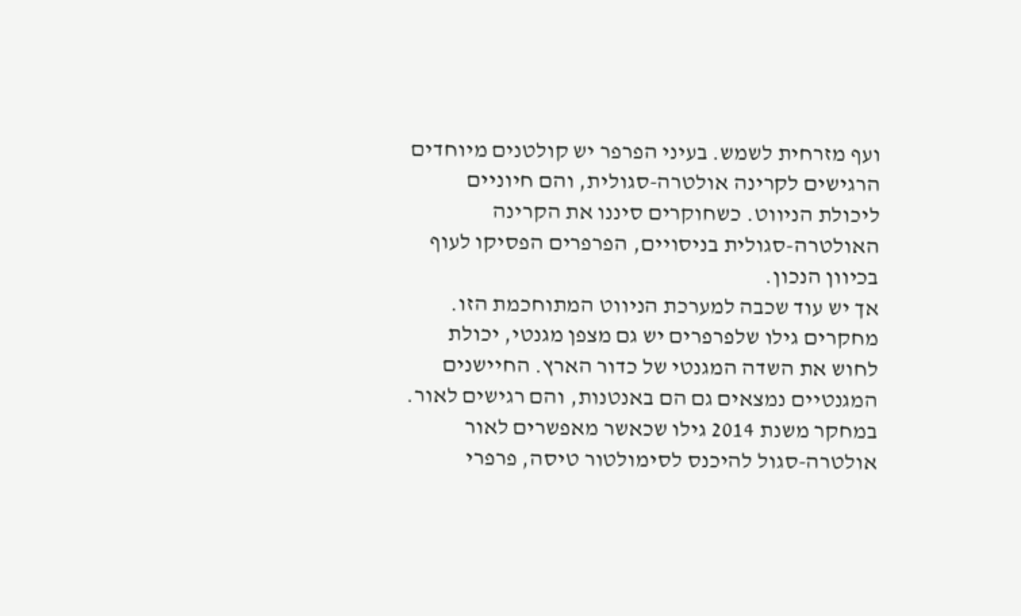ועף מזרחית לשמש. בעיני הפרפר יש קולטנים מיוחדים הרגישים לקרינה אולטרה-סגולית, והם חיוניים ליכולת הניווט. כשחוקרים סיננו את הקרינה האולטרה-סגולית בניסויים, הפרפרים הפסיקו לעוף בכיוון הנכון.
אך יש עוד שכבה למערכת הניווט המתוחכמת הזו. מחקרים גילו שלפרפרים יש גם מצפן מגנטי, יכולת לחוש את השדה המגנטי של כדור הארץ. החיישנים המגנטיים נמצאים גם הם באנטנות, והם רגישים לאור. במחקר משנת 2014 גילו שכאשר מאפשרים לאור אולטרה-סגול להיכנס לסימולטור טיסה, פרפרי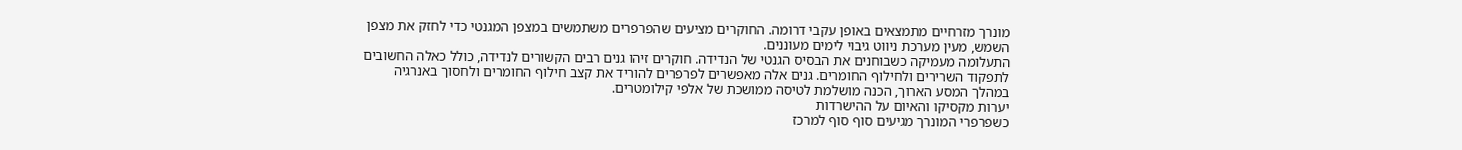מונרך מזרחיים מתמצאים באופן עקבי דרומה. החוקרים מציעים שהפרפרים משתמשים במצפן המגנטי כדי לחזק את מצפן השמש, מעין מערכת ניווט גיבוי לימים מעוננים.
התעלומה מעמיקה כשבוחנים את הבסיס הגנטי של הנדידה. חוקרים זיהו גנים רבים הקשורים לנדידה, כולל כאלה החשובים לתפקוד השרירים ולחילוף החומרים. גנים אלה מאפשרים לפרפרים להוריד את קצב חילוף החומרים ולחסוך באנרגיה במהלך המסע הארוך, הכנה מושלמת לטיסה ממושכת של אלפי קילומטרים.
יערות מקסיקו והאיום על ההישרדות
כשפרפרי המונרך מגיעים סוף סוף למרכז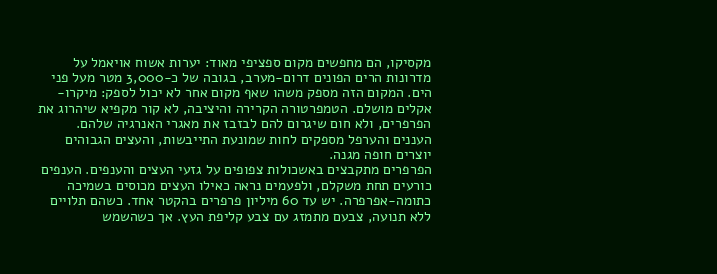מקסיקו, הם מחפשים מקום ספציפי מאוד: יערות אשוח אויאמל על מדרונות הרים הפונים דרום-מערב, בגובה של כ-3,000 מטר מעל פני הים. המקום הזה מספק משהו שאף מקום אחר לא יכול לספק: מיקרו-אקלים מושלם. הטמפרטורה הקרירה והיציבה, לא קור מקפיא שיהרוג את הפרפרים, ולא חום שיגרום להם לבזבז את מאגרי האנרגיה שלהם. העננים והערפל מספקים לחות שמונעת התייבשות, והעצים הגבוהים יוצרים חופה מגנה.
הפרפרים מתקבצים באשכולות צפופים על גזעי העצים והענפים. הענפים כורעים תחת משקלם, ולפעמים נראה כאילו העצים מכוסים בשמיכה כתומה-אפרפרה. יש עד 60 מיליון פרפרים בהקטר אחד. כשהם תלויים ללא תנועה, צבעם מתמזג עם צבע קליפת העץ. אך כשהשמש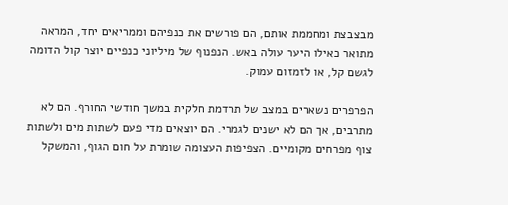מבצבצת ומחממת אותם, הם פורשים את כנפיהם וממריאים יחד, המראה מתואר כאילו היער עולה באש. הנפנוף של מיליוני כנפיים יוצר קול הדומה לגשם קל, או לזמזום עמוק.

הפרפרים נשארים במצב של תרדמת חלקית במשך חודשי החורף. הם לא מתרבים, אך הם לא ישנים לגמרי. הם יוצאים מדי פעם לשתות מים ולשתות צוף מפרחים מקומיים. הצפיפות העצומה שומרת על חום הגוף, והמשקל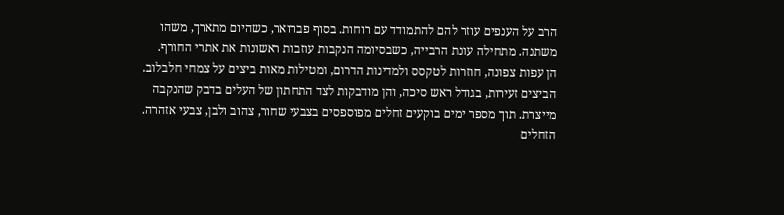הרב על הענפים עוזר להם להתמודד עם רוחות. בסוף פברואר, כשהיום מתארך, משהו משתנה. מתחילה עונת הרבייה, כשבסיומה הנקבות עוזבות ראשונות את אתרי החורף.
הן עפות צפונה, חוזרות לטקסס ולמדינות הדרום, ומטילות מאות ביצים על צמחי חלבלוב. הביצים זעירות, בגודל ראש סיכה, והן מודבקות לצד התחתון של העלים בדבק שהנקבה מייצרת. תוך מספר ימים בוקעים זחלים מפוספסים בצבעי שחור, צהוב ולבן, צבעי אזהרה. הזחלים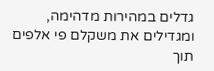גדלים במהירות מדהימה, ומגדילים את משקלם פי אלפים תוך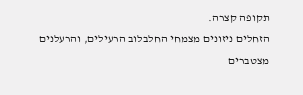תקופה קצרה.
הזחלים ניזונים מצמחי החלבלוב הרעילים, והרעלנים מצטברים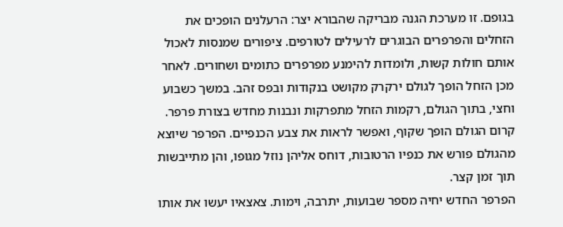בגופם. זו מערכת הגנה מבריקה שהבורא יצר: הרעלנים הופכים את הזחלים והפרפרים הבוגרים לרעילים לטורפים. ציפורים שמנסות לאכול אותם חולות קשות, ולומדות להימנע מפרפרים כתומים ושחורים. לאחר מכן הזחל הופך לגולם ירקרק מקושט בנקודות ובפס זהב. במשך כשבוע וחצי, בתוך הגולם, רקמות הזחל מתפרקות ונבנות מחדש בצורת פרפר. קרום הגולם הופך שקוף, ואפשר לראות את צבע הכנפיים. הפרפר שיוצא מהגולם פורש את כנפיו הרטובות, דוחס אליהן נוזל מגופו, והן מתייבשות תוך זמן קצר.
הפרפר החדש יחיה מספר שבועות, יתרבה, וימות. צאצאיו יעשו את אותו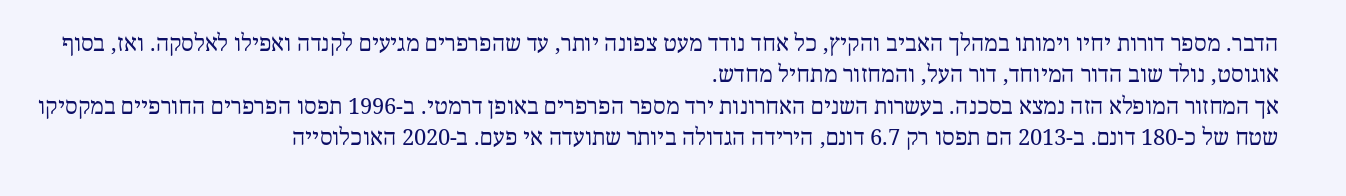הדבר. מספר דורות יחיו וימותו במהלך האביב והקיץ, כל אחד נודד מעט צפונה יותר, עד שהפרפרים מגיעים לקנדה ואפילו לאלסקה. ואז, בסוף אוגוסט, נולד שוב הדור המיוחד, דור העל, והמחזור מתחיל מחדש.
אך המחזור המופלא הזה נמצא בסכנה. בעשרות השנים האחרונות ירד מספר הפרפרים באופן דרמטי. ב-1996 תפסו הפרפרים החורפיים במקסיקו שטח של כ-180 דונם. ב-2013 הם תפסו רק 6.7 דונם, הירידה הגדולה ביותר שתועדה אי פעם. ב-2020 האוכלוסייה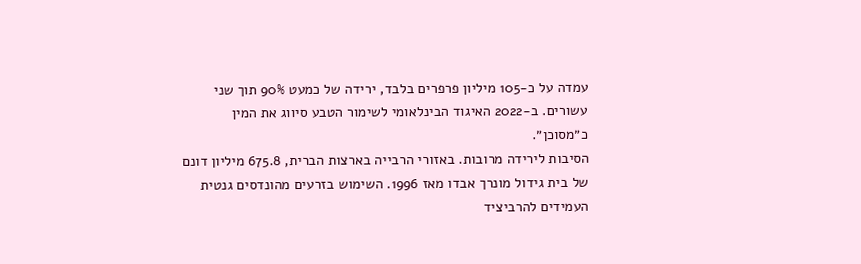עמדה על כ-105 מיליון פרפרים בלבד, ירידה של כמעט 90% תוך שני עשורים. ב-2022 האיגוד הבינלאומי לשימור הטבע סיווג את המין כ״מסוכן״.
הסיבות לירידה מרובות. באזורי הרבייה בארצות הברית, 675.8 מיליון דונם של בית גידול מונרך אבדו מאז 1996. השימוש בזרעים מהונדסים גנטית העמידים להרביציד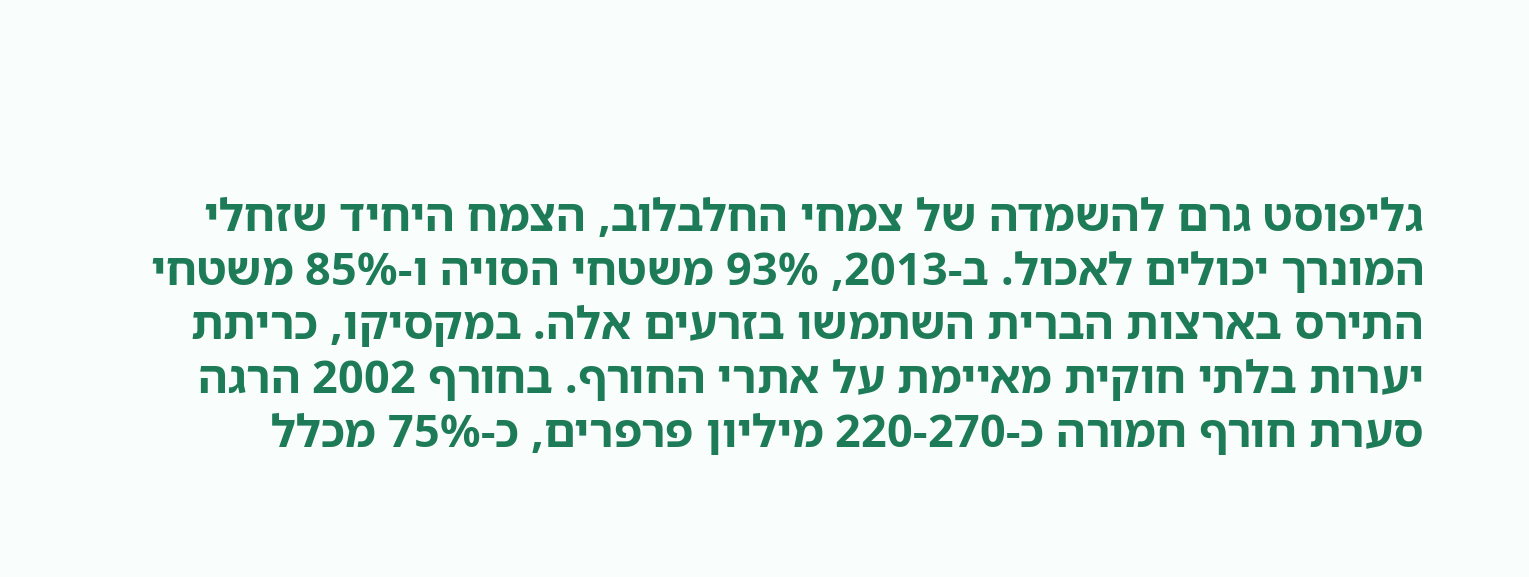גליפוסט גרם להשמדה של צמחי החלבלוב, הצמח היחיד שזחלי המונרך יכולים לאכול. ב-2013, 93% משטחי הסויה ו-85% משטחי התירס בארצות הברית השתמשו בזרעים אלה. במקסיקו, כריתת יערות בלתי חוקית מאיימת על אתרי החורף. בחורף 2002 הרגה סערת חורף חמורה כ-220-270 מיליון פרפרים, כ-75% מכלל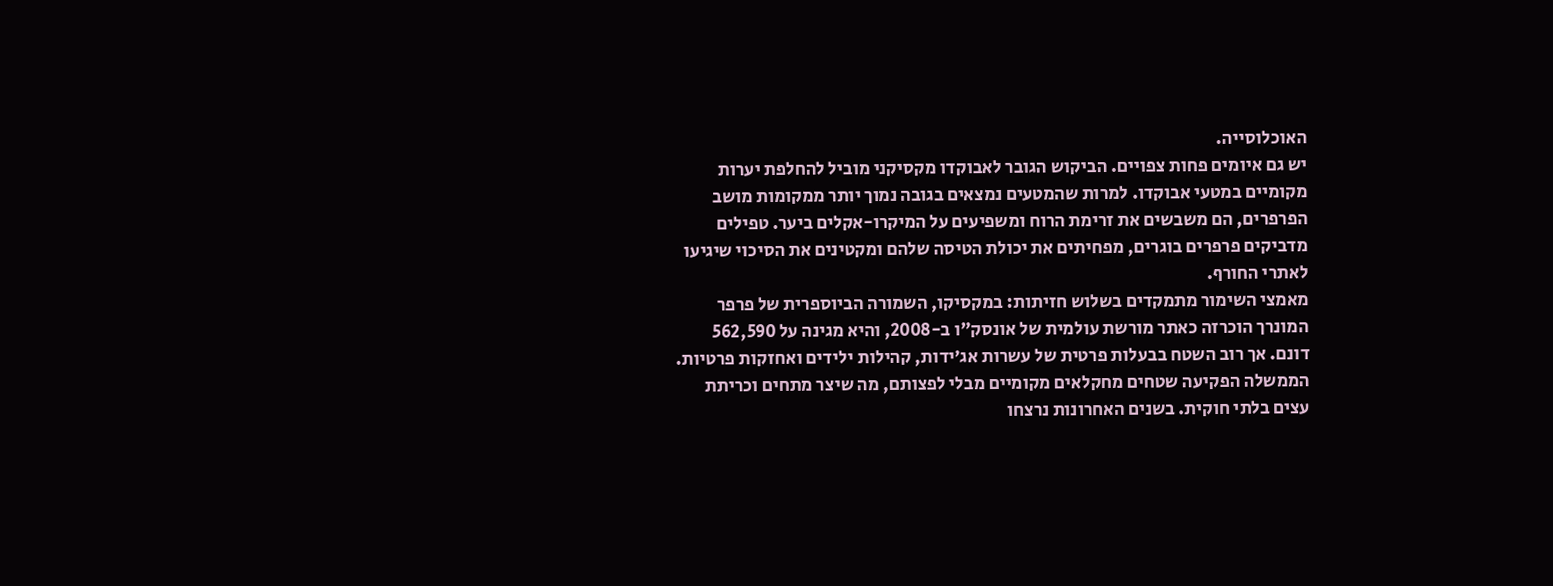האוכלוסייה.
יש גם איומים פחות צפויים. הביקוש הגובר לאבוקדו מקסיקני מוביל להחלפת יערות מקומיים במטעי אבוקדו. למרות שהמטעים נמצאים בגובה נמוך יותר ממקומות מושב הפרפרים, הם משבשים את זרימת הרוח ומשפיעים על המיקרו-אקלים ביער. טפילים מדביקים פרפרים בוגרים, מפחיתים את יכולת הטיסה שלהם ומקטינים את הסיכוי שיגיעו לאתרי החורף.
מאמצי השימור מתמקדים בשלוש חזיתות: במקסיקו, השמורה הביוספרית של פרפר המונרך הוכרזה כאתר מורשת עולמית של אונסק"ו ב-2008, והיא מגינה על 562,590 דונם. אך רוב השטח בבעלות פרטית של עשרות אג׳ידות, קהילות ילידים ואחזקות פרטיות. הממשלה הפקיעה שטחים מחקלאים מקומיים מבלי לפצותם, מה שיצר מתחים וכריתת עצים בלתי חוקית. בשנים האחרונות נרצחו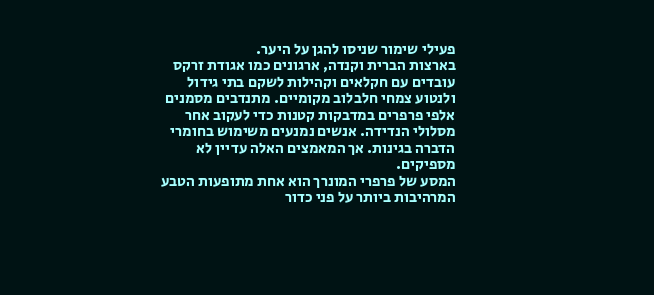פעילי שימור שניסו להגן על היער.
בארצות הברית וקנדה, ארגונים כמו אגודת זרקס עובדים עם חקלאים וקהילות לשקם בתי גידול ולנטוע צמחי חלבלוב מקומיים. מתנדבים מסמנים אלפי פרפרים במדבקות קטנות כדי לעקוב אחר מסלולי הנדידה. אנשים נמנעים משימוש בחומרי הדברה בגינות. אך המאמצים האלה עדיין לא מספיקים.
המסע של פרפרי המונרך הוא אחת מתופעות הטבע המרהיבות ביותר על פני כדור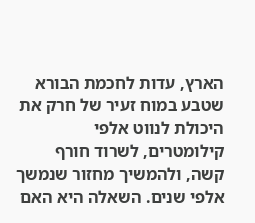הארץ, עדות לחכמת הבורא שטבע במוח זעיר של חרק את היכולת לנווט אלפי קילומטרים, לשרוד חורף קשה, ולהמשיך מחזור שנמשך אלפי שנים. השאלה היא האם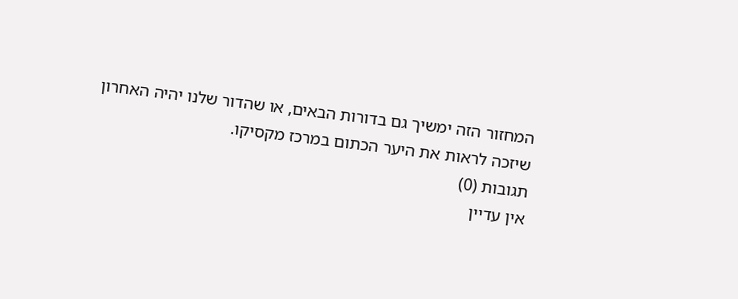המחזור הזה ימשיך גם בדורות הבאים, או שהדור שלנו יהיה האחרון שיזכה לראות את היער הכתום במרכז מקסיקו.
תגובות (0)
אין עדיין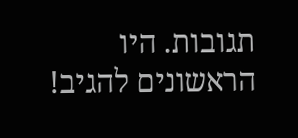תגובות. היו הראשונים להגיב!